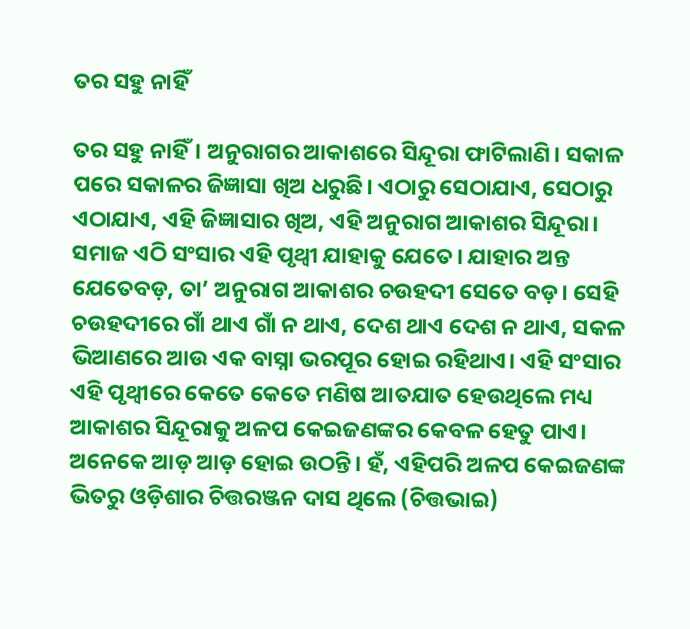ତର ସହୁ ନାହିଁ

ତର ସହୁ ନାହିଁ। ଅନୁରାଗର ଆକାଶରେ ସିନ୍ଦୂରା ଫାଟିଲାଣି। ସକାଳ ପରେ ସକାଳର ଜିଜ୍ଞାସା ଖିଅ ଧରୁଛି। ଏଠାରୁ ସେଠାଯାଏ, ସେଠାରୁ ଏଠାଯାଏ, ଏହି ଜିଜ୍ଞାସାର ଖିଅ, ଏହି ଅନୁରାଗ ଆକାଶର ସିନ୍ଦୂରା। ସମାଜ ଏଠି ସଂସାର ଏହି ପୃଥ୍ବୀ ଯାହାକୁ ଯେତେ। ଯାହାର ଅନ୍ତ ଯେତେବଡ଼, ତା’ ଅନୁରାଗ ଆକାଶର ଚଉହଦୀ ସେତେ ବଡ଼। ସେହି ଚଉହଦୀରେ ଗାଁ ଥାଏ ଗାଁ ନ ଥାଏ, ଦେଶ ଥାଏ ଦେଶ ନ ଥାଏ, ସକଳ ଭିଆଣରେ ଆଉ ଏକ ବାସ୍ନା ଭରପୂର ହୋଇ ରହିଥାଏ। ଏହି ସଂସାର ଏହି ପୃଥ୍ବୀରେ କେତେ କେତେ ମଣିଷ ଆତଯାତ ହେଉଥିଲେ ମଧ୍ୟ ଆକାଶର ସିନ୍ଦୂରାକୁ ଅଳପ କେଇଜଣଙ୍କର କେବଳ ହେତୁ ପାଏ। ଅନେକେ ଆଡ଼ ଆଡ଼ ହୋଇ ଉଠନ୍ତି। ହଁ, ଏହିପରି ଅଳପ କେଇଜଣଙ୍କ ଭିତରୁ ଓଡ଼ିଶାର ଚିତ୍ତରଞ୍ଜନ ଦାସ ଥିଲେ (ଚିତ୍ତଭାଇ)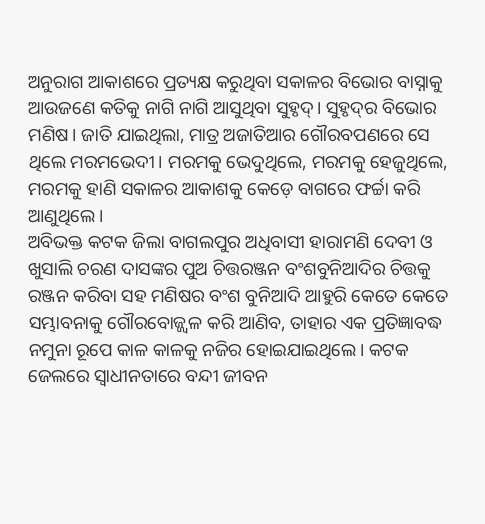ଅନୁରାଗ ଆକାଶରେ ପ୍ରତ୍ୟକ୍ଷ କରୁଥିବା ସକାଳର ବିଭୋର ବାସ୍ନାକୁ ଆଉଜଣେ କତିକୁ ନାଗି ନାଗି ଆସୁଥିବା ସୁହୃଦ୍‌। ସୁହୃଦ୍‌ର ବିଭୋର ମଣିଷ। ଜାତି ଯାଇଥିଲା, ମାତ୍ର ଅଜାତିଆର ଗୌରବପଣରେ ସେ ଥିଲେ ମରମଭେଦୀ। ମରମକୁ ଭେଦୁଥିଲେ, ମରମକୁ ହେଜୁଥିଲେ, ମରମକୁ ହାଣି ସକାଳର ଆକାଶକୁ କେଡ଼େ ବାଗରେ ଫର୍ଚ୍ଚା କରି ଆଣୁଥିଲେ।
ଅବିଭକ୍ତ କଟକ ଜିଲା ବାଗଲପୁର ଅଧିବାସୀ ହାରାମଣି ଦେବୀ ଓ ଖୁସାଲି ଚରଣ ଦାସଙ୍କର ପୁଅ ଚିତ୍ତରଞ୍ଜନ ବଂଶବୁନିଆଦିର ଚିତ୍ତକୁ ରଞ୍ଜନ କରିବା ସହ ମଣିଷର ବଂଶ ବୁନିଆଦି ଆହୁରି କେତେ କେତେ ସମ୍ଭାବନାକୁ ଗୌରବୋଜ୍ଜ୍ୱଳ କରି ଆଣିବ, ତାହାର ଏକ ପ୍ରତିଜ୍ଞାବଦ୍ଧ ନମୁନା ରୂପେ କାଳ କାଳକୁ ନଜିର ହୋଇଯାଇଥିଲେ। କଟକ ଜେଲରେ ସ୍ବାଧୀନତାରେ ବନ୍ଦୀ ଜୀବନ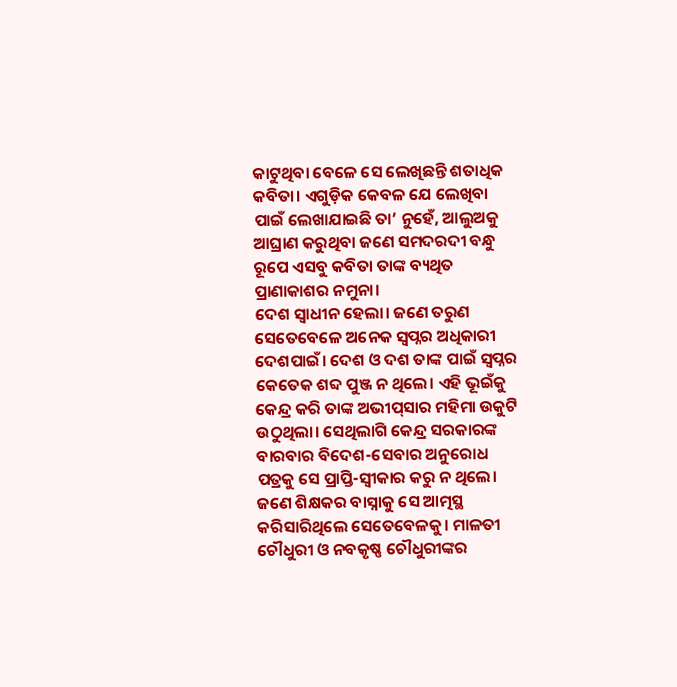କାଟୁଥିବା ବେଳେ ସେ ଲେଖିଛନ୍ତି ଶତାଧିକ କବିତା। ଏଗୁଡ଼ିକ କେବଳ ଯେ ଲେଖିବା ପାଇଁ ଲେଖାଯାଇଛି ତା’ ନୁହେଁ, ଆଲୁଅକୁ ଆଘ୍ରାଣ କରୁଥିବା ଜଣେ ସମଦରଦୀ ବନ୍ଧୁ ରୂପେ ଏସବୁ କବିତା ତାଙ୍କ ବ୍ୟଥିତ ପ୍ରାଣାକାଶର ନମୁନା।
ଦେଶ ସ୍ବାଧୀନ ହେଲା। ଜଣେ ତରୁଣ ସେତେବେଳେ ଅନେକ ସ୍ବପ୍ନର ଅଧିକାରୀ ଦେଶପାଇଁ। ଦେଶ ଓ ଦଶ ତାଙ୍କ ପାଇଁ ସ୍ବପ୍ନର କେତେକ ଶବ୍ଦ ପୁଞ୍ଜ ନ ଥିଲେ। ଏହି ଭୂଇଁକୁ କେନ୍ଦ୍ର କରି ତାଙ୍କ ଅଭୀପ୍‌ସାର ମହିମା ଉକୁଟି ଉଠୁଥିଲା। ସେଥିଲାଗି କେନ୍ଦ୍ର ସରକାରଙ୍କ ବାରବାର ବିଦେଶ-ସେବାର ଅନୁରୋଧ ପତ୍ରକୁ ସେ ପ୍ରାପ୍ତି-ସ୍ବୀକାର କରୁ ନ ଥିଲେ। ଜଣେ ଶିକ୍ଷକର ବାସ୍ନାକୁ ସେ ଆତ୍ମସ୍ଥ କରିସାରିଥିଲେ ସେତେବେଳକୁ। ମାଳତୀ ଚୌଧୁରୀ ଓ ନବକୃଷ୍ଣ ଚୌଧୁରୀଙ୍କର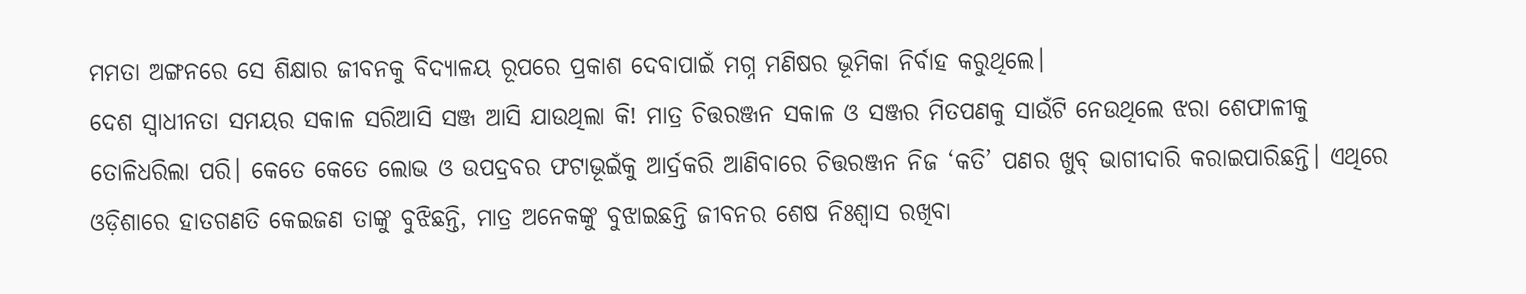ମମତା ଅଙ୍ଗନରେ ସେ ଶିକ୍ଷାର ଜୀବନକୁ ବିଦ୍ୟାଳୟ ରୂପରେ ପ୍ରକାଶ ଦେବାପାଇଁ ମଗ୍ନ ମଣିଷର ଭୂମିକା ନିର୍ବାହ କରୁଥିଲେ।
ଦେଶ ସ୍ବାଧୀନତା ସମୟର ସକାଳ ସରିଆସି ସଞ୍ଜ ଆସି ଯାଉଥିଲା କି! ମାତ୍ର ଚିତ୍ତରଞ୍ଜନ ସକାଳ ଓ ସଞ୍ଜର ମିତପଣକୁ ସାଉଁଟି ନେଉଥିଲେ ଝରା ଶେଫାଳୀକୁ ତୋଳିଧରିଲା ପରି। କେତେ କେତେ ଲୋଭ ଓ ଉପଦ୍ରବର ଫଟାଭୂଇଁକୁ ଆର୍ଦ୍ରକରି ଆଣିବାରେ ଚିତ୍ତରଞ୍ଜନ ନିଜ ‘କତି’ ପଣର ଖୁବ୍‌ ଭାଗୀଦାରି କରାଇପାରିଛନ୍ତି। ଏଥିରେ ଓଡ଼ିଶାରେ ହାତଗଣତି କେଇଜଣ ତାଙ୍କୁ ବୁଝିଛନ୍ତି, ମାତ୍ର ଅନେକଙ୍କୁ ବୁଝାଇଛନ୍ତି ଜୀବନର ଶେଷ ନିଃଶ୍ୱାସ ରଖିବା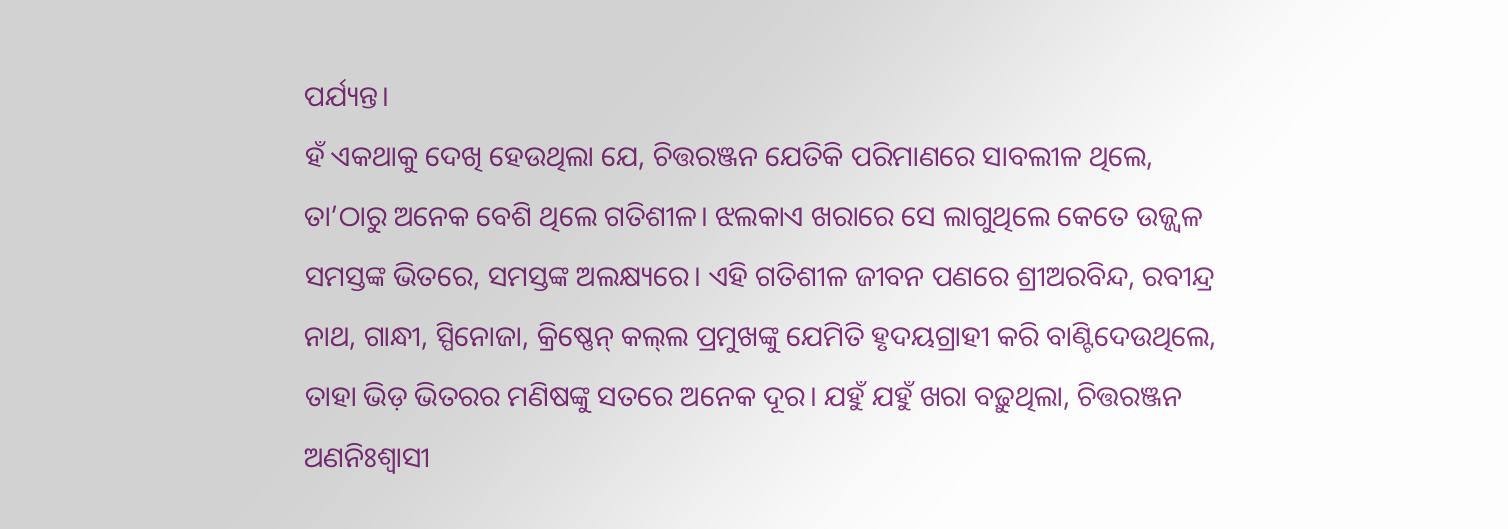ପର୍ଯ୍ୟନ୍ତ।
ହଁ ଏକଥାକୁ ଦେଖି ହେଉଥିଲା ଯେ, ଚିତ୍ତରଞ୍ଜନ ଯେତିକି ପରିମାଣରେ ସାବଲୀଳ ଥିଲେ, ତା’ଠାରୁ ଅନେକ ବେଶି ଥିଲେ ଗତିଶୀଳ। ଝଲକାଏ ଖରାରେ ସେ ଲାଗୁଥିଲେ କେତେ ଉଜ୍ଜ୍ୱଳ ସମସ୍ତଙ୍କ ଭିତରେ, ସମସ୍ତଙ୍କ ଅଲକ୍ଷ୍ୟରେ। ଏହି ଗତିଶୀଳ ଜୀବନ ପଣରେ ଶ୍ରୀଅରବିନ୍ଦ, ରବୀନ୍ଦ୍ର ନାଥ, ଗାନ୍ଧୀ, ସ୍ପିନୋଜା, କ୍ରିଷ୍ଣେନ୍‌ କଲ୍‌ଲ ପ୍ରମୁଖଙ୍କୁ ଯେମିତି ହୃଦୟଗ୍ରାହୀ କରି ବାଣ୍ଟିଦେଉଥିଲେ, ତାହା ଭିଡ଼ ଭିତରର ମଣିଷଙ୍କୁ ସତରେ ଅନେକ ଦୂର। ଯହୁଁ ଯହୁଁ ଖରା ବଢ଼ୁଥିଲା, ଚିତ୍ତରଞ୍ଜନ ଅଣନିଃଶ୍ୱାସୀ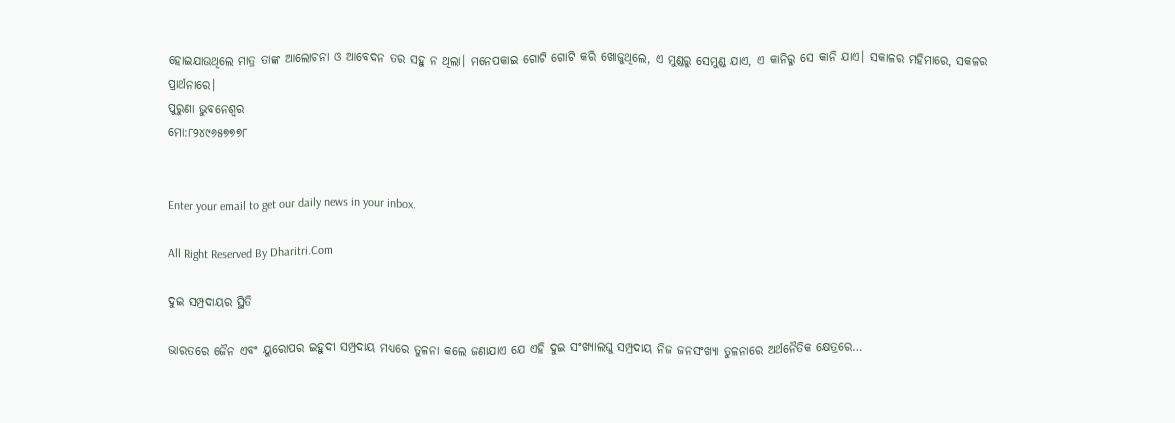ହୋଇଯାଉଥିଲେ ମାତ୍ର ତାଙ୍କ ଆଲୋଚନା ଓ ଆବେଦନ ତର ସହୁ ନ ଥିଲା। ମନେପକାଇ ଗୋଟି ଗୋଟି କରି ଖୋଜୁଥିଲେ, ଏ ମୁଣ୍ଡରୁ ସେମୁଣ୍ଡ ଯାଏ, ଏ କାନିରୁ ସେ କାନି ଯାଏ। ସକାଳର ମହିମାରେ, ସକଳର ପ୍ରାର୍ଥନାରେ।
ପୁରୁଣା ଭୁବନେଶ୍ୱର
ମୋ:୮୨୪୯୬୫୭୭୭୮


Enter your email to get our daily news in your inbox.

All Right Reserved By Dharitri.Com

ଦୁଇ ସମ୍ପ୍ରଦାୟର ସ୍ଥିତି

ଭାରତରେ ଜୈନ ଏବଂ ୟୁରୋପର ଇହୁଦୀ ସମ୍ପ୍ରଦାୟ ମଧ୍ୟରେ ତୁଳନା କଲେ ଜଣାଯାଏ ଯେ ଏହି ଦୁଇ ସଂଖ୍ୟାଲଘୁ ସମ୍ପ୍ରଦାୟ ନିଜ ଜନସଂଖ୍ୟା ତୁଳନାରେ ଅର୍ଥନୈତିକ କ୍ଷେତ୍ରରେ…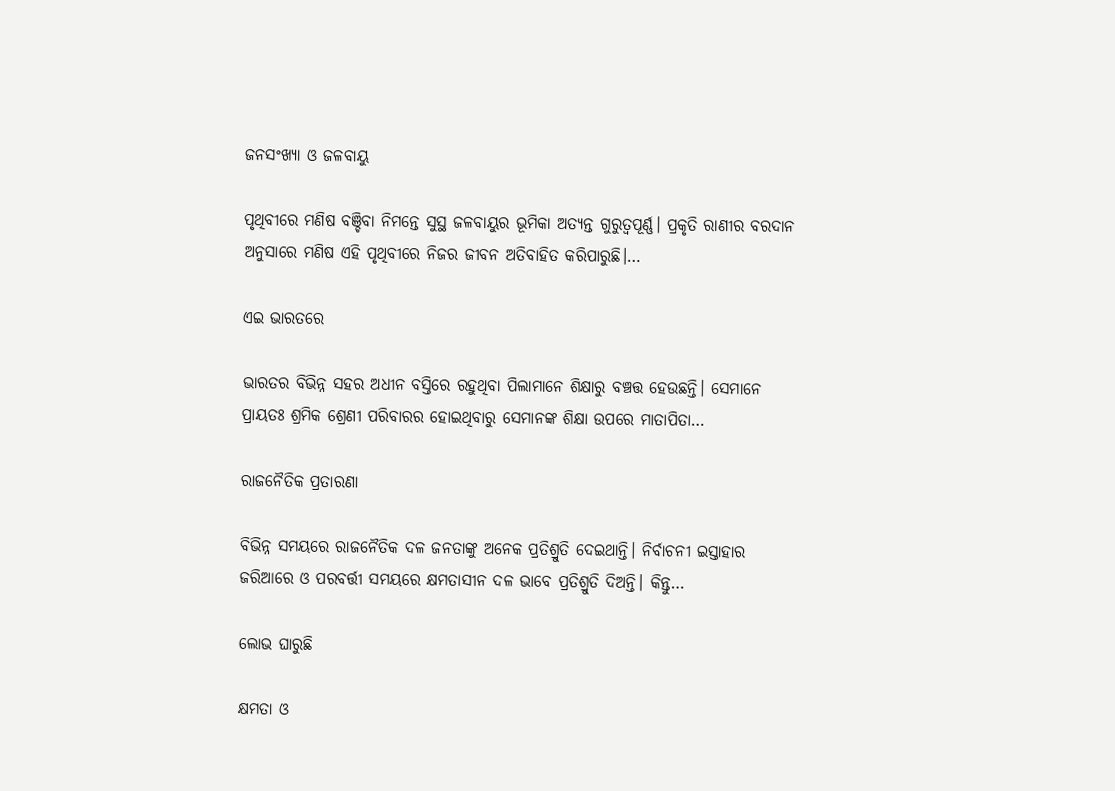ଜନସଂଖ୍ୟା ଓ ଜଳବାୟୁ

ପୃଥିବୀରେ ମଣିଷ ବଞ୍ଚିବା ନିମନ୍ତେ ସୁସ୍ଥ ଜଳବାୟୁର ଭୂମିକା ଅତ୍ୟନ୍ତ ଗୁରୁତ୍ୱପୂର୍ଣ୍ଣ। ପ୍ରକୃତି ରାଣୀର ବରଦାନ ଅନୁସାରେ ମଣିଷ ଏହି ପୃଥିବୀରେ ନିଜର ଜୀବନ ଅତିବାହିତ କରିପାରୁଛି।…

ଏଇ ଭାରତରେ

ଭାରତର ବିଭିନ୍ନ ସହର ଅଧୀନ ବସ୍ତିରେ ରହୁଥିବା ପିଲାମାନେ ଶିକ୍ଷାରୁ ବଞ୍ଚତ୍ତ ହେଉଛନ୍ତି। ସେମାନେ ପ୍ରାୟତଃ ଶ୍ରମିକ ଶ୍ରେଣୀ ପରିବାରର ହୋଇଥିବାରୁ ସେମାନଙ୍କ ଶିକ୍ଷା ଉପରେ ମାତାପିତା…

ରାଜନୈତିକ ପ୍ରତାରଣା

ବିଭିନ୍ନ ସମୟରେ ରାଜନୈତିକ ଦଳ ଜନତାଙ୍କୁ ଅନେକ ପ୍ରତିଶ୍ରୁତି ଦେଇଥାନ୍ତି। ନିର୍ବାଚନୀ ଇସ୍ତାହାର ଜରିଆରେ ଓ ପରବର୍ତ୍ତୀ ସମୟରେ କ୍ଷମତାସୀନ ଦଳ ଭାବେ ପ୍ରତିଶ୍ରୁତି ଦିଅନ୍ତି। କିନ୍ତୁ…

ଲୋଭ ଘାରୁଛି

କ୍ଷମତା ଓ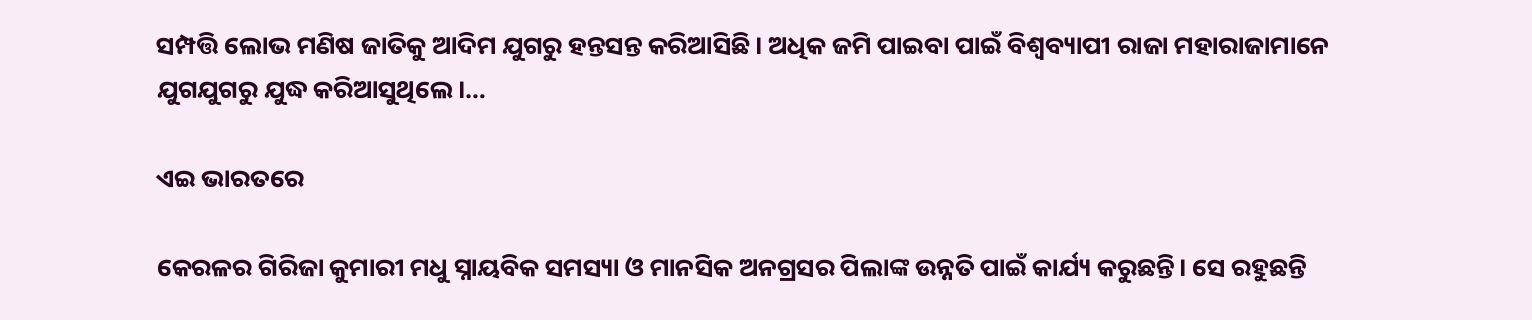ସମ୍ପତ୍ତି ଲୋଭ ମଣିଷ ଜାତିକୁ ଆଦିମ ଯୁଗରୁ ହନ୍ତସନ୍ତ କରିଆସିଛି। ଅଧିକ ଜମି ପାଇବା ପାଇଁ ବିଶ୍ୱବ୍ୟାପୀ ରାଜା ମହାରାଜାମାନେ ଯୁଗଯୁଗରୁ ଯୁଦ୍ଧ କରିଆସୁଥିଲେ।…

ଏଇ ଭାରତରେ

କେରଳର ଗିରିଜା କୁମାରୀ ମଧୁ ସ୍ନାୟବିକ ସମସ୍ୟା ଓ ମାନସିକ ଅନଗ୍ରସର ପିଲାଙ୍କ ଉନ୍ନତି ପାଇଁ କାର୍ଯ୍ୟ କରୁଛନ୍ତି। ସେ ରହୁଛନ୍ତି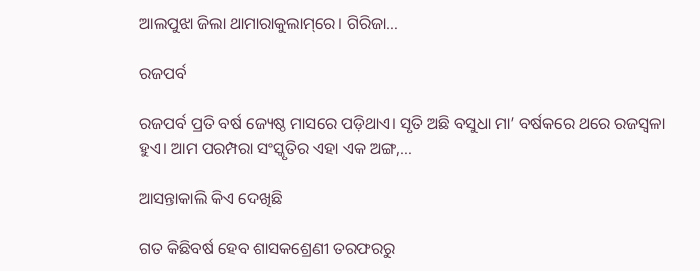ଆଲପୁଝା ଜିଲା ଥାମାରାକୁଲାମ୍‌ରେ। ଗିରିଜା…

ରଜପର୍ବ

ରଜପର୍ବ ପ୍ରତି ବର୍ଷ ଜ୍ୟେଷ୍ଠ ମାସରେ ପଡ଼ିଥାଏ। ସୃତି ଅଛି ବସୁଧା ମା’ ବର୍ଷକରେ ଥରେ ରଜସ୍ବଳା ହୁଏ। ଆମ ପରମ୍ପରା ସଂସ୍କୃତିର ଏହା ଏକ ଅଙ୍ଗ,…

ଆସନ୍ତାକାଲି କିଏ ଦେଖିଛି

ଗତ କିଛିବର୍ଷ ହେବ ଶାସକଶ୍ରେଣୀ ତରଫରରୁ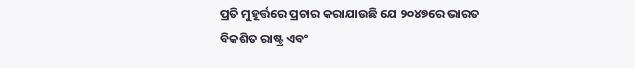ପ୍ରତି ମୁହୂର୍ତ୍ତରେ ପ୍ରଚାର କରାଯାଉଛି ଯେ ୨୦୪୭ରେ ଭାରତ ବିକଶିତ ରାଷ୍ଟ୍ର ଏବଂ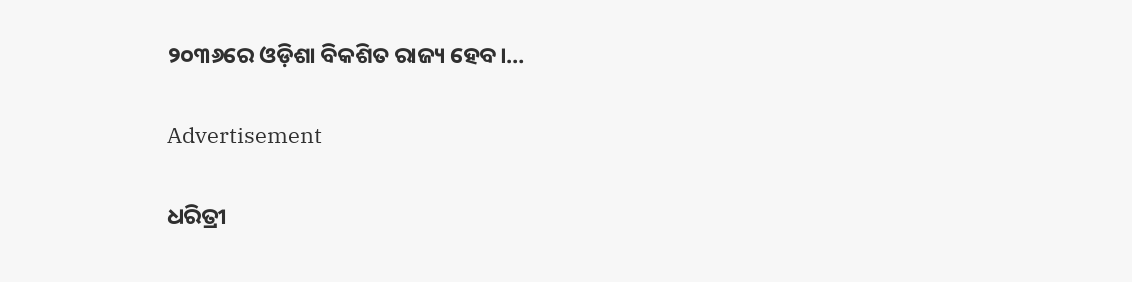୨୦୩୬ରେ ଓଡ଼ିଶା ବିକଶିତ ରାଜ୍ୟ ହେବ।…

Advertisement

ଧରିତ୍ରୀ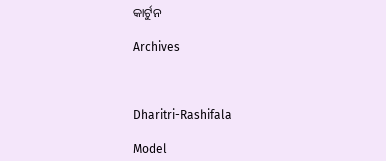କାର୍ଟୁନ

Archives



Dharitri-Rashifala

Model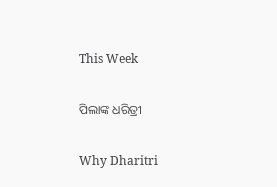This Week

ପିଲାଙ୍କ ଧରିତ୍ରୀ

Why Dharitri